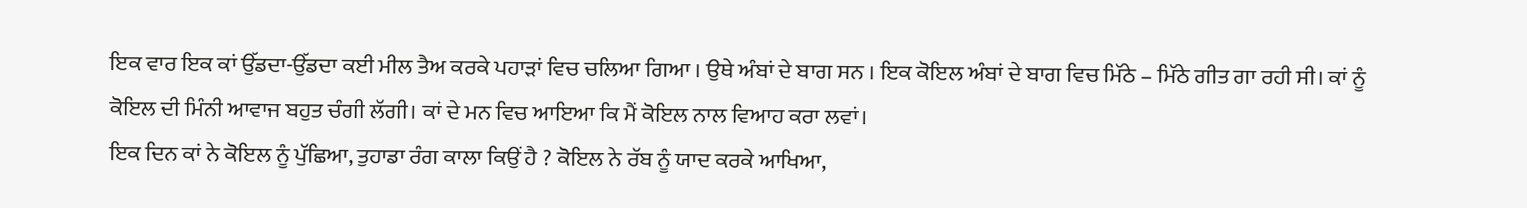ਇਕ ਵਾਰ ਇਕ ਕਾਂ ਉੱਡਦਾ-ਉੱਡਦਾ ਕਈ ਮੀਲ ਤੈਅ ਕਰਕੇ ਪਹਾੜਾਂ ਵਿਚ ਚਲਿਆ ਗਿਆ । ਉਥੇ ਅੰਬਾਂ ਦੇ ਬਾਗ ਸਨ । ਇਕ ਕੋਇਲ ਅੰਬਾਂ ਦੇ ਬਾਗ ਵਿਚ ਮਿੱਠੇ – ਮਿੱਠੇ ਗੀਤ ਗਾ ਰਹੀ ਸੀ। ਕਾਂ ਨੂੰ ਕੋਇਲ ਦੀ ਮਿੰਨੀ ਆਵਾਜ ਬਹੁਤ ਚੰਗੀ ਲੱਗੀ। ਕਾਂ ਦੇ ਮਨ ਵਿਚ ਆਇਆ ਕਿ ਮੈਂ ਕੋਇਲ ਨਾਲ ਵਿਆਹ ਕਰਾ ਲਵਾਂ।
ਇਕ ਦਿਨ ਕਾਂ ਨੇ ਕੋਇਲ ਨੂੰ ਪੁੱਛਿਆ, ਤੁਹਾਡਾ ਰੰਗ ਕਾਲਾ ਕਿਉਂ ਹੈ ? ਕੋਇਲ ਨੇ ਰੱਬ ਨੂੰ ਯਾਦ ਕਰਕੇ ਆਖਿਆ,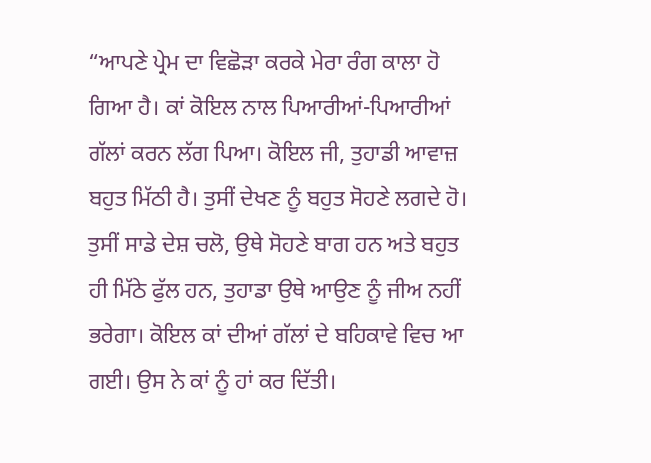“ਆਪਣੇ ਪ੍ਰੇਮ ਦਾ ਵਿਛੋੜਾ ਕਰਕੇ ਮੇਰਾ ਰੰਗ ਕਾਲਾ ਹੋ ਗਿਆ ਹੈ। ਕਾਂ ਕੋਇਲ ਨਾਲ ਪਿਆਰੀਆਂ-ਪਿਆਰੀਆਂ ਗੱਲਾਂ ਕਰਨ ਲੱਗ ਪਿਆ। ਕੋਇਲ ਜੀ, ਤੁਹਾਡੀ ਆਵਾਜ਼ ਬਹੁਤ ਮਿੱਠੀ ਹੈ। ਤੁਸੀਂ ਦੇਖਣ ਨੂੰ ਬਹੁਤ ਸੋਹਣੇ ਲਗਦੇ ਹੋ। ਤੁਸੀਂ ਸਾਡੇ ਦੇਸ਼ ਚਲੋ, ਉਥੇ ਸੋਹਣੇ ਬਾਗ ਹਨ ਅਤੇ ਬਹੁਤ ਹੀ ਮਿੱਠੇ ਫੁੱਲ ਹਨ, ਤੁਹਾਡਾ ਉਥੇ ਆਉਣ ਨੂੰ ਜੀਅ ਨਹੀਂ ਭਰੇਗਾ। ਕੋਇਲ ਕਾਂ ਦੀਆਂ ਗੱਲਾਂ ਦੇ ਬਹਿਕਾਵੇ ਵਿਚ ਆ ਗਈ। ਉਸ ਨੇ ਕਾਂ ਨੂੰ ਹਾਂ ਕਰ ਦਿੱਤੀ।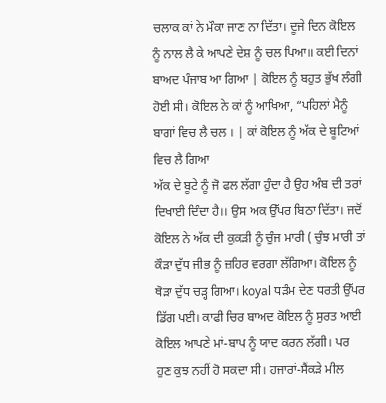ਚਲਾਕ ਕਾਂ ਨੇ ਮੌਕਾ ਜਾਣ ਨਾ ਦਿੱਤਾ। ਦੂਜੇ ਦਿਨ ਕੋਇਲ ਨੂੰ ਨਾਲ ਲੈ ਕੇ ਆਪਣੇ ਦੇਸ਼ ਨੂੰ ਚਲ ਪਿਆ॥ ਕਈ ਦਿਨਾਂ ਬਾਅਦ ਪੰਜਾਬ ਆ ਗਿਆ | ਕੋਇਲ ਨੂੰ ਬਹੁਤ ਭੁੱਖ ਲੰਗੀ ਹੋਈ ਸੀ। ਕੋਇਲ ਨੇ ਕਾਂ ਨੂੰ ਆਖਿਆ, “ਪਹਿਲਾਂ ਮੈਨੂੰ ਬਾਗਾਂ ਵਿਚ ਲੈ ਚਲ । | ਕਾਂ ਕੋਇਲ ਨੂੰ ਅੱਕ ਦੇ ਬੂਟਿਆਂ ਵਿਚ ਲੈ ਗਿਆ
ਅੱਕ ਦੇ ਬੂਟੇ ਨੂੰ ਜੋ ਫਲ ਲੱਗਾ ਹੁੰਦਾ ਹੈ ਉਹ ਅੰਬ ਦੀ ਤਰਾਂ ਦਿਖਾਈ ਦਿੰਦਾ ਹੈ।। ਉਸ ਅਕ ਉੱਪਰ ਬਿਠਾ ਦਿੱਤਾ। ਜਦੋਂ ਕੋਇਲ ਨੇ ਅੱਕ ਦੀ ਕੁਕੜੀ ਨੂੰ ਚੁੰਜ ਮਾਰੀ ( ਚੁੰਝ ਮਾਰੀ ਤਾਂ ਕੌੜਾ ਦੁੱਧ ਜੀਭ ਨੂੰ ਜ਼ਹਿਰ ਵਰਗਾ ਲੱਗਿਆ। ਕੋਇਲ ਨੂੰ ਥੋੜਾ ਦੁੱਧ ਚੜ੍ਹ ਗਿਆ। koyal ਧੜੰਮ ਦੇਣ ਧਰਤੀ ਉੱਪਰ ਡਿੱਗ ਪਈ। ਕਾਫੀ ਚਿਰ ਬਾਅਦ ਕੋਇਲ ਨੂੰ ਸੁਰਤ ਆਈ
ਕੋਇਲ ਆਪਣੇ ਮਾਂ-ਬਾਪ ਨੂੰ ਯਾਦ ਕਰਨ ਲੱਗੀ। ਪਰ ਹੁਣ ਕੁਝ ਨਹੀਂ ਹੋ ਸਕਦਾ ਸੀ। ਹਜਾਰਾਂ-ਸੈਂਕੜੇ ਮੀਲ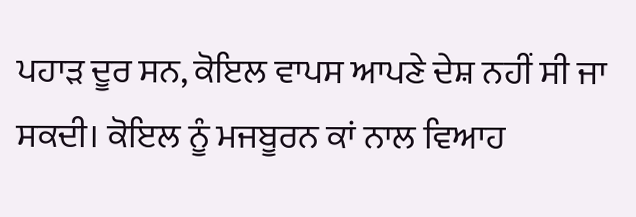ਪਹਾੜ ਦੂਰ ਸਨ, ਕੋਇਲ ਵਾਪਸ ਆਪਣੇ ਦੇਸ਼ ਨਹੀਂ ਸੀ ਜਾ ਸਕਦੀ। ਕੋਇਲ ਨੂੰ ਮਜਬੂਰਨ ਕਾਂ ਨਾਲ ਵਿਆਹ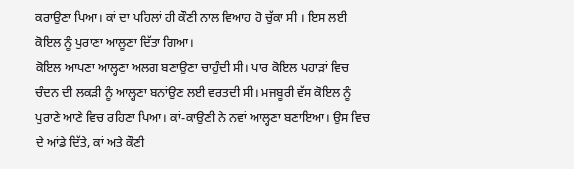ਕਰਾਉਣਾ ਪਿਆ। ਕਾਂ ਦਾ ਪਹਿਲਾਂ ਹੀ ਕੌਣੀ ਨਾਲ ਵਿਆਹ ਹੋ ਚੁੱਕਾ ਸੀ । ਇਸ ਲਈ ਕੋਇਲ ਨੂੰ ਪੁਰਾਣਾ ਆਲੂਣਾ ਦਿੱਤਾ ਗਿਆ।
ਕੋਇਲ ਆਪਣਾ ਆਲ੍ਹਣਾ ਅਲਗ ਬਣਾਉਣਾ ਚਾਹੁੰਦੀ ਸੀ। ਪਾਰ ਕੋਇਲ ਪਹਾੜਾਂ ਵਿਚ ਚੰਦਨ ਦੀ ਲਕੜੀ ਨੂੰ ਆਲ੍ਹਣਾ ਬਨਾਂਉਣ ਲਈ ਵਰਤਦੀ ਸੀ। ਮਜਬੂਰੀ ਵੱਸ ਕੋਇਲ ਨੂੰ ਪੁਰਾਣੇ ਆਣੇ ਵਿਚ ਰਹਿਣਾ ਪਿਆ। ਕਾਂ-ਕਾਉਣੀ ਨੇ ਨਵਾਂ ਆਲ੍ਹਣਾ ਬਣਾਇਆ। ਉਸ ਵਿਚ ਦੇ ਆਂਡੇ ਦਿੱਤੇ, ਕਾਂ ਅਤੇ ਕੌਣੀ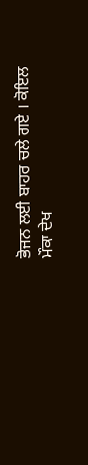ਭੋਜਨ ਲਈ ਬਾਹਰ ਚਲੇ ਗਏ । ਕੋਇਲ ਮੌਕਾ ਦੇਖ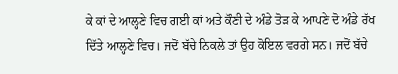ਕੇ ਕਾਂ ਦੇ ਆਲ੍ਹਣੇ ਵਿਚ ਗਈ ਕਾਂ ਅਤੇ ਕੌਣੀ ਦੇ ਅੰਡੇ ਤੋੜ ਕੇ ਆਪਣੇ ਦੋ ਅੰਡੇ ਰੱਖ ਦਿੱਤੇ ਆਲ੍ਹਣੇ ਵਿਚ। ਜਦੋਂ ਬੱਚੇ ਨਿਕਲੇ ਤਾਂ ਉਹ ਕੋਇਲ ਵਰਗੇ ਸਨ। ਜਦੋਂ ਬੱਚੇ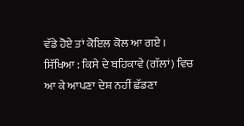ਵੱਡੇ ਹੋਏ ਤਾਂ ਕੋਇਲ ਕੋਲ ਆ ਗਏ ।
ਸਿੱਖਿਆ : ਕਿਸੇ ਦੇ ਬਹਿਕਾਵੇ (ਗੱਲਾਂ) ਵਿਚ ਆ ਕੇ ਆਪਣਾ ਦੇਸ਼ ਨਹੀਂ ਛੱਡਣਾ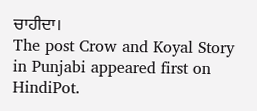ਚਾਹੀਦਾ।
The post Crow and Koyal Story in Punjabi appeared first on HindiPot.